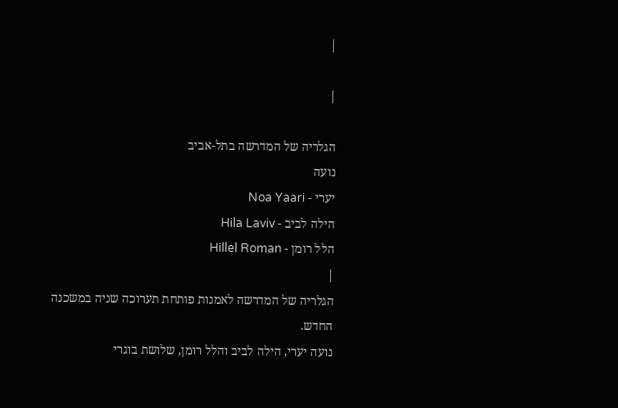|

|

הגלריה של המדרשה בתל-אביב
נועה
יערי - Noa Yaari
הילה לביב - Hila Laviv
הלל רומן - Hillel Roman
|
הגלריה של המדרשה לאמנות פותחת תערוכה שניה במשכנה
החדש.
נועה יערי, הילה לביב והלל רומן, שלושת בוגרי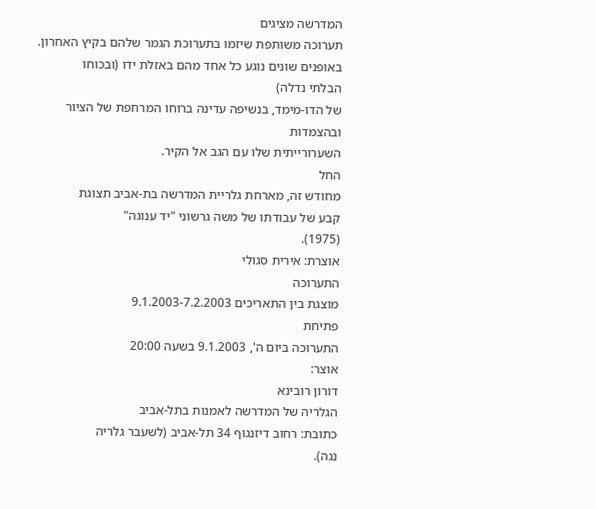המדרשה מציגים
תערוכה משותפת שיזמו בתערוכת הגמר שלהם בקיץ האחרון.
באופנים שונים נוגע כל אחד מהם באזלת ידו (ובכוחו
הבלתי נדלה)
של הדו-מימד, בנשיפה עדינה ברוחו המרחפת של הציור
ובהצמדות
השערורייתית שלו עם הגב אל הקיר.
החל
מחודש זה, מארחת גלריית המדרשה בת-אביב תצוגת
קבע של עבודתו של משה גרשוני "יד ענוגה"
(1975).
אוצרת: אירית סגולי
התערוכה
מוצגת בין התאריכים 9.1.2003-7.2.2003
פתיחת
התערוכה ביום ה', 9.1.2003 בשעה 20:00
אוצר:
דורון רובינא
הגלריה של המדרשה לאמנות בתל-אביב
כתובת: רחוב דיזנגוף 34 תל-אביב (לשעבר גלריה
נגה).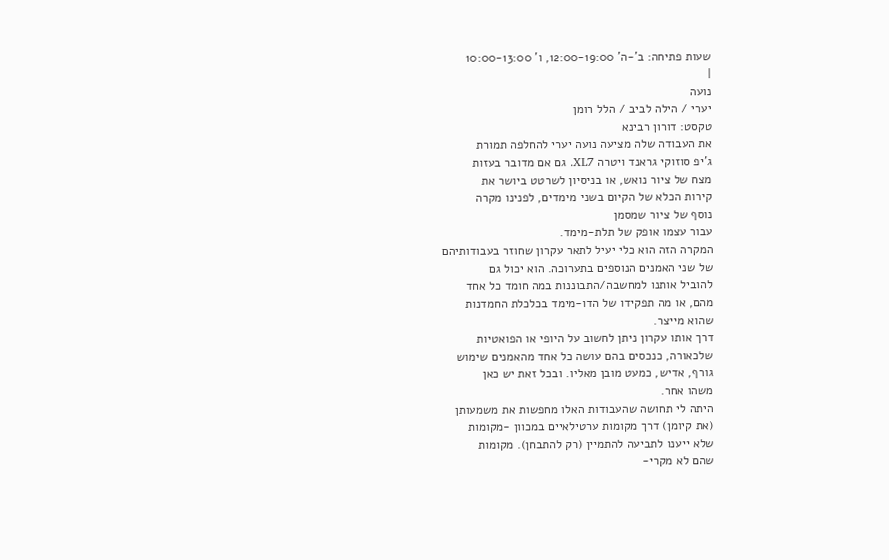שעות פתיחה: ב'-ה' 12:00-19:00, ו' 10:00-13:00
|
נועה
יערי / הילה לביב / הלל רומן
טקסט: דורון רבינא
את העבודה שלה מציעה נועה יערי להחלפה תמורת
ג'יפ סוזוקי גראנד ויטרה XL7. גם אם מדובר בעזות
מצח של ציור נואש, או בניסיון לשרטט ביושר את
קירות הכלא של הקיום בשני מימדים, לפנינו מקרה
נוסף של ציור שמסמן
עבור עצמו אופק של תלת-מימד.
המקרה הזה הוא כלי יעיל לתאר עקרון שחוזר בעבודותיהם
של שני האמנים הנוספים בתערוכה. הוא יכול גם
להוביל אותנו למחשבה/התבוננות במה חומד כל אחד
מהם, או מה תפקידו של הדו-מימד בכלכלת החמדנות
שהוא מייצר.
דרך אותו עקרון ניתן לחשוב על היופי או הפואטיות
שלכאורה, כנכסים בהם עושה כל אחד מהאמנים שימוש
גורף, אדיש, כמעט מובן מאליו. ובכל זאת יש כאן
משהו אחר.
היתה לי תחושה שהעבודות האלו מחפשות את משמעותן
(את קיומן) דרך מקומות ערטילאיים במכוון -מקומות
שלא ייענו לתביעה להתמיין (רק להתבחן). מקומות
שהם לא מקרי-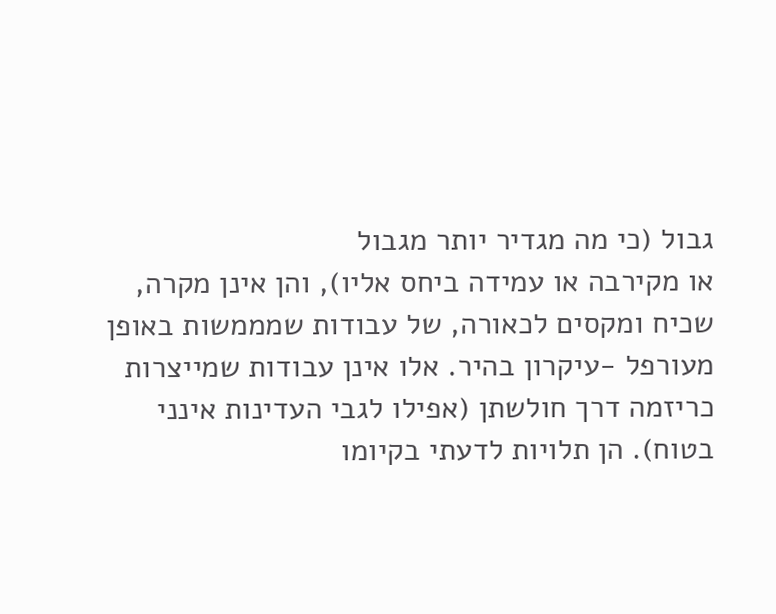גבול (כי מה מגדיר יותר מגבול
או מקירבה או עמידה ביחס אליו), והן אינן מקרה,
שכיח ומקסים לכאורה, של עבודות שמממשות באופן
מעורפל -עיקרון בהיר. אלו אינן עבודות שמייצרות
כריזמה דרך חולשתן (אפילו לגבי העדינות אינני
בטוח). הן תלויות לדעתי בקיומו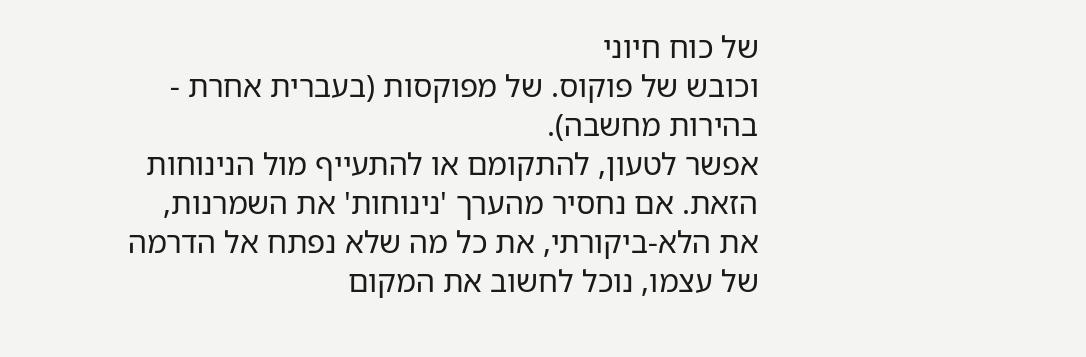של כוח חיוני
וכובש של פוקוס. של מפוקסות (בעברית אחרת -
בהירות מחשבה).
אפשר לטעון, להתקומם או להתעייף מול הנינוחות
הזאת. אם נחסיר מהערך 'נינוחות' את השמרנות,
את הלא-ביקורתי, את כל מה שלא נפתח אל הדרמה
של עצמו, נוכל לחשוב את המקום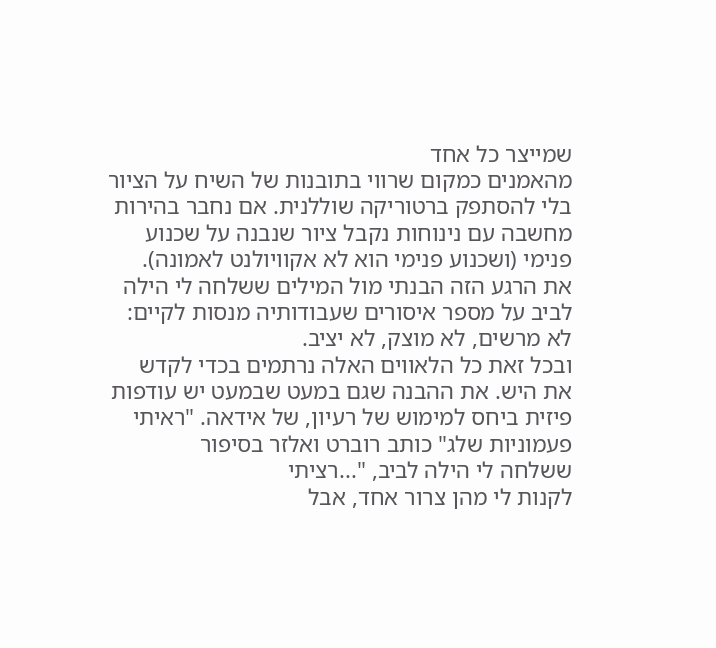שמייצר כל אחד
מהאמנים כמקום שרווי בתובנות של השיח על הציור
בלי להסתפק ברטוריקה שוללנית. אם נחבר בהירות
מחשבה עם נינוחות נקבל ציור שנבנה על שכנוע
פנימי (ושכנוע פנימי הוא לא אקוויולנט לאמונה).
את הרגע הזה הבנתי מול המילים ששלחה לי הילה
לביב על מספר איסורים שעבודותיה מנסות לקיים:
לא מרשים, לא מוצק, לא יציב.
ובכל זאת כל הלאווים האלה נרתמים בכדי לקדש
את היש. את ההבנה שגם במעט שבמעט יש עודפות
פיזית ביחס למימוש של רעיון, של אידאה. "ראיתי
פעמוניות שלג" כותב רוברט ואלזר בסיפור
ששלחה לי הילה לביב, "...רציתי
לקנות לי מהן צרור אחד, אבל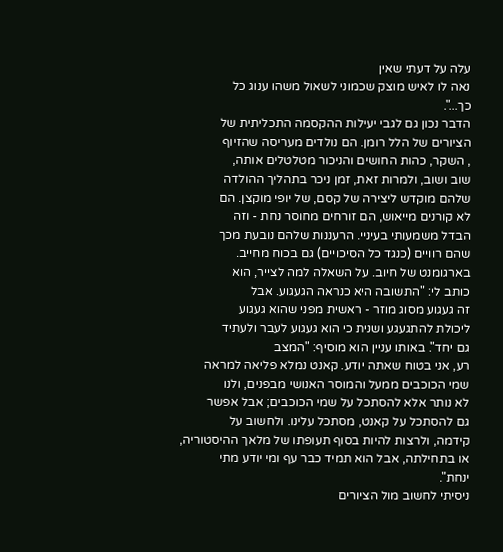עלה על דעתי שאין
נאה לו לאיש מוצק שכמוני לשאול משהו ענוג כל
כך...".
הדבר נכון גם לגבי יעילות ההקסמה התכליתית של
הציורים של הלל רומן. הם נולדים מעריסה שהזיוף
, השקר, כהות החושים והניכור מטלטלים אותה,
שוב ושוב, ולמרות זאת, זמן ניכר בתהליך ההולדה
שלהם מוקדש ליצירה של קסם, של יופי מוקצן. הם
לא קורנים מייאוש, הם זורחים מחוסר נחת - וזה
הבדל משמעותי בעיניי. הרעננות שלהם נובעת מכך
שהם רוויים (כנגד כל הסיכויים) גם בכוח מחייב.
בארגומנט של חיוב. על השאלה למה לצייר, הוא
כותב לי: "התשובה היא כנראה הגעגוע. אבל
זה געגוע מסוג מוזר - ראשית מפני שהוא געגוע
ליכולת להתגעגע ושנית כי הוא געגוע לעבר ולעתיד
גם יחד". באותו עניין הוא מוסיף: "המצב
רע, אני בטוח שאתה יודע. קאנט נמלא פליאה למראה
שמי הכוכבים ממעל והמוסר האנושי מבפנים, ולנו
לא נותר אלא להסתכל על שמי הכוכבים; אבל אפשר
גם להסתכל על קאנט, מסתכל עלינו. ולחשוב על
קידמה, ולרצות להיות בסוף תעופתו של מלאך ההיסטוריה,
או בתחילתה, אבל הוא תמיד כבר עף ומי יודע מתי
ינחת".
ניסיתי לחשוב מול הציורים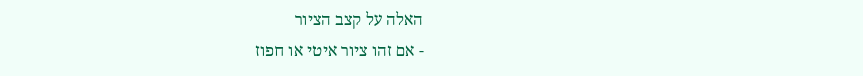האלה על קצב הציור
- אם זהו ציור איטי או חפוז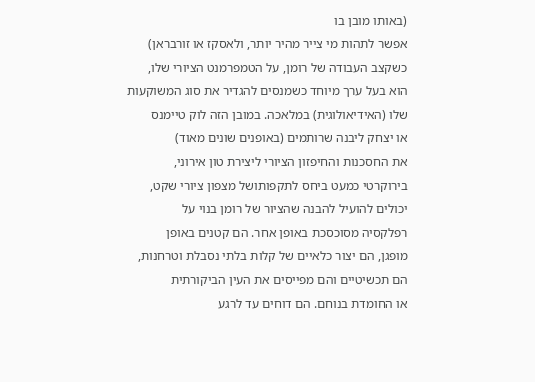(באותו מובן בו
אפשר לתהות מי צייר מהיר יותר, ולאסקז או זורבראן)
כשקצב העבודה של רומן, על הטמפרמנט הציורי שלו,
הוא בעל ערך מיוחד כשמנסים להגדיר את סוג המשוקעות
שלו (האידיאולוגית) במלאכה. במובן הזה לוק טיימנס
או יצחק ליבנה שרותמים (באופנים שונים מאוד)
את החסכנות והחיפזון הציורי ליצירת טון אירוני,
בירוקרטי כמעט ביחס לתקפותושל מצפון ציורי שקט,
יכולים להועיל להבנה שהציור של רומן בנוי על
רפלקסיה מסוכסכת באופן אחר. הם קטנים באופן
מופגן, הם יצור כלאיים של קלות בלתי נסבלת וטרחנות,
הם תכשיטיים והם מפייסים את העין הביקורתית
או החומדת בנוחם. הם דוחים עד לרגע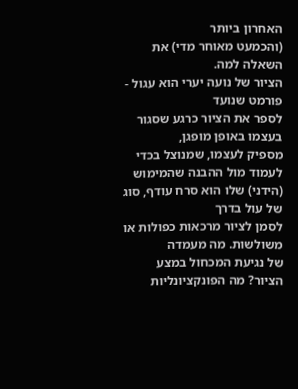האחרון ביותר
(והכמעט מאוחר מדי) את השאלה למה.
הציור של נועה יערי הוא עגול - פורמט שנועד
לספר את הציור כרגע שסגור בעצמו באופן מופגן,
מספיק לעצמו, שמנוצל בכדי לעמוד מול ההבנה שהמימוש
(הידני) שלו הוא סרח עודף, סוג של עול בדרך
לסמן לציור מרכאות כפולות או משולשות. מה מעמדה
של נגיעת המכחול במצע הציור? מה הפונקציונליות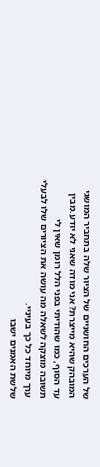של הערכים החושניים של הציור שלה בתחביר המושגי
המובהק שהיא מייצרת? אני מודה שאני לא יודע.מבין
עד הסוף, כמו שהודיתי בפני הלל רומן שאין לי
תשובה מוצקה לשאלה מה עושה את הציורים שלו לבעלי
ערך מיוחד כל כך בעיניי.
שלשת האמנים ישבו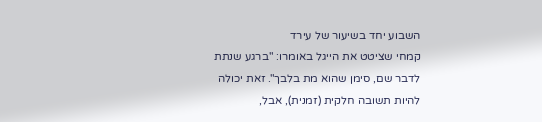השבוע יחד בשיעור של עירד
קמחי שציטט את הייגל באומרו: "ברגע שנתת
לדבר שם, סימן שהוא מת בלבך". זאת יכולה
להיות תשובה חלקית (זמנית), אבל,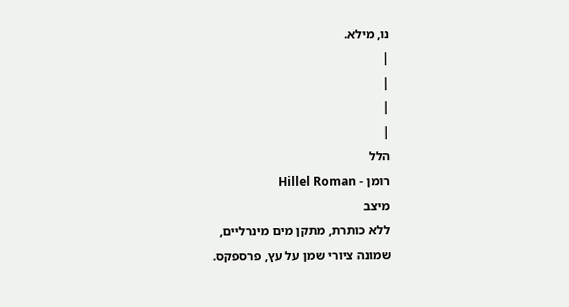נו, מילא.
|
|
|
|
הלל
רומן - Hillel Roman
מיצב
ללא כותרת, מתקן מים מינרליים,
שמונה ציורי שמן על עץ, פרספקס.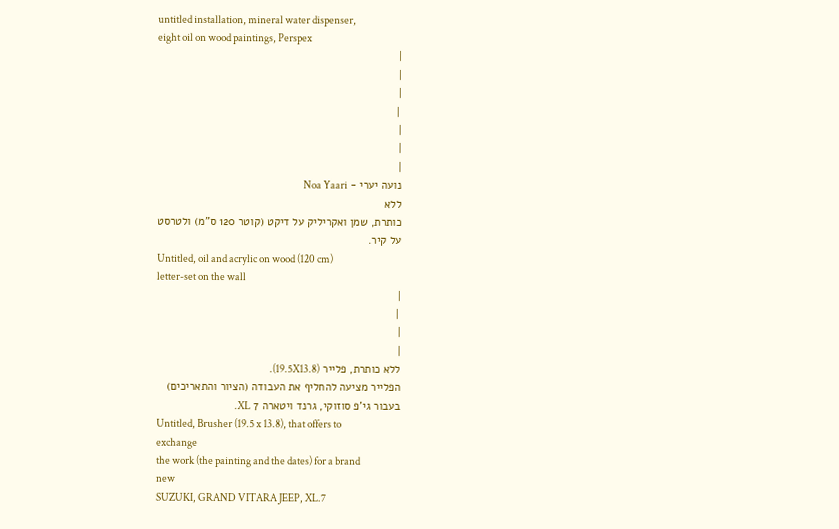untitled installation, mineral water dispenser,
eight oil on wood paintings, Perspex
|
|
|
 |
|
|
|
נועה יערי - Noa Yaari
ללא
כותרת, שמן ואקריליק על דיקט (קוטר 120 ס"מ) ולטרסט
על קיר.
Untitled, oil and acrylic on wood (120 cm)
letter-set on the wall
|
 |
|
|
ללא כותרת, פלייר (19.5X13.8).
הפלייר מציעה להחליף את העבודה (הציור והתאריכים)
בעבור גי'פ סוזוקי, גרנד ויטארה 7 XL.
Untitled, Brusher (19.5 x 13.8), that offers to
exchange
the work (the painting and the dates) for a brand
new
SUZUKI, GRAND VITARA JEEP, XL.7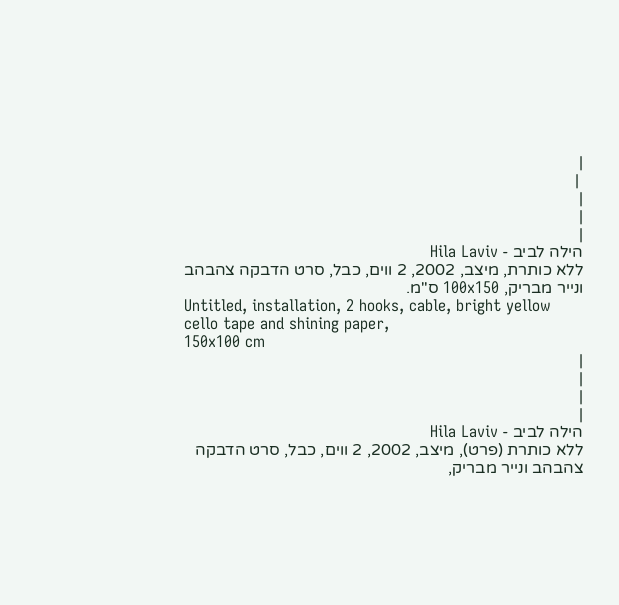|
 |
|
|
|
הילה לביב - Hila Laviv
ללא כותרת, מיצב, 2002, 2 ווים, כבל, סרט הדבקה צהבהב
ונייר מבריק, 100x150 ס"מ.
Untitled, installation, 2 hooks, cable, bright yellow
cello tape and shining paper,
150x100 cm
|
|
|
|
הילה לביב - Hila Laviv
ללא כותרת (פרט), מיצב, 2002, 2 ווים, כבל, סרט הדבקה
צהבהב ונייר מבריק,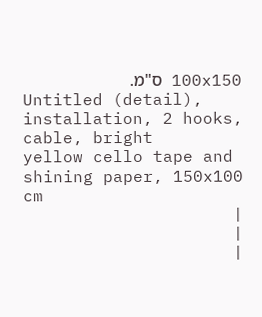100x150 ס"מ.
Untitled (detail), installation, 2 hooks, cable, bright
yellow cello tape and shining paper, 150x100 cm
|
|
|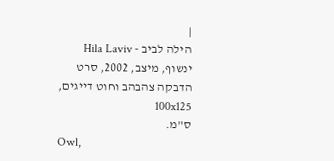|
הילה לביב - Hila Laviv
ינשוף, מיצב, 2002, סרט הדבקה צהבהב וחוט דייגים, 100x125
ס"מ.
Owl,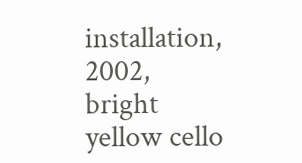installation, 2002, bright yellow cello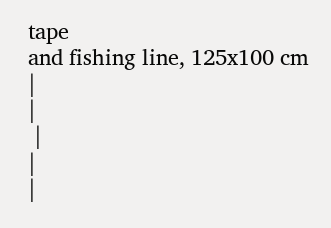tape
and fishing line, 125x100 cm
|
|
 |
|
|